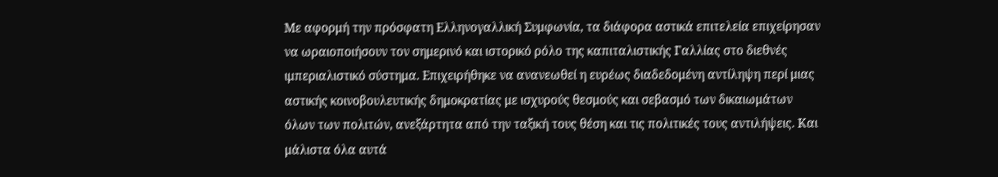Με αφορμή την πρόσφατη Ελληνογαλλική Συμφωνία, τα διάφορα αστικά επιτελεία επιχείρησαν να ωραιοποιήσουν τον σημερινό και ιστορικό ρόλο της καπιταλιστικής Γαλλίας στο διεθνές ιμπεριαλιστικό σύστημα. Επιχειρήθηκε να ανανεωθεί η ευρέως διαδεδομένη αντίληψη περί μιας αστικής κοινοβουλευτικής δημοκρατίας με ισχυρούς θεσμούς και σεβασμό των δικαιωμάτων όλων των πολιτών, ανεξάρτητα από την ταξική τους θέση και τις πολιτικές τους αντιλήψεις. Και μάλιστα όλα αυτά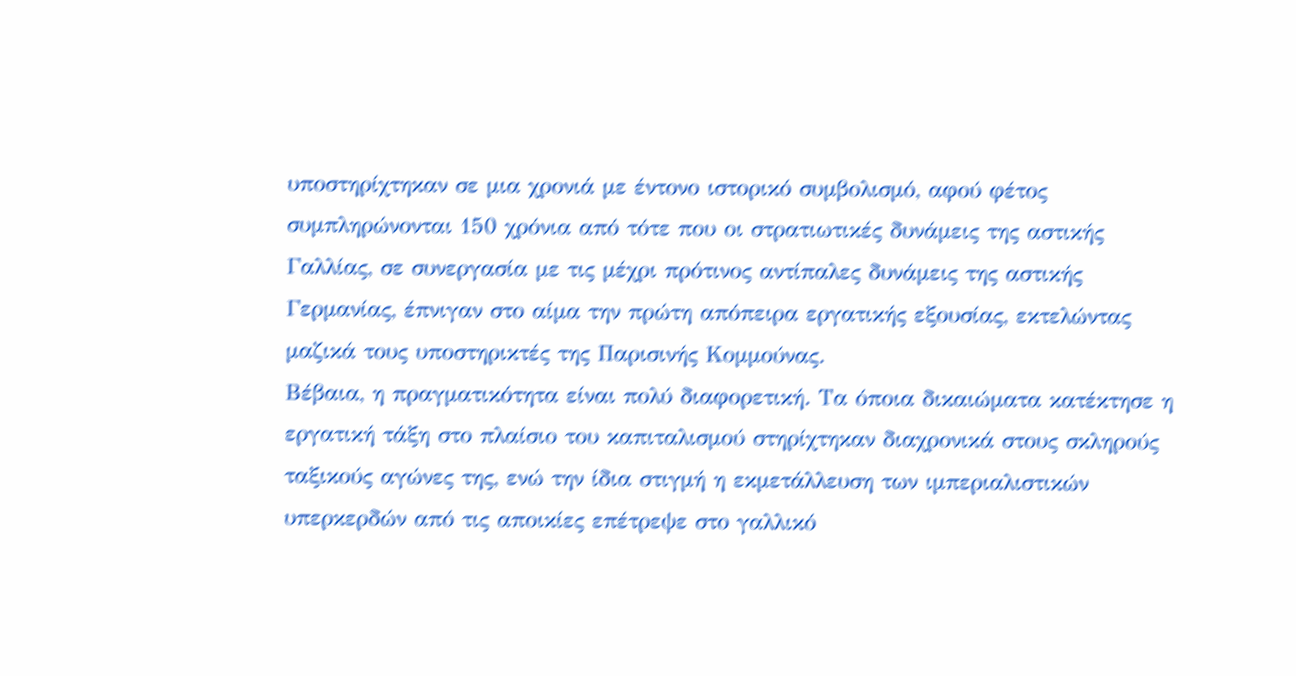υποστηρίχτηκαν σε μια χρονιά με έντονο ιστορικό συμβολισμό, αφού φέτος συμπληρώνονται 150 χρόνια από τότε που οι στρατιωτικές δυνάμεις της αστικής Γαλλίας, σε συνεργασία με τις μέχρι πρότινος αντίπαλες δυνάμεις της αστικής Γερμανίας, έπνιγαν στο αίμα την πρώτη απόπειρα εργατικής εξουσίας, εκτελώντας μαζικά τους υποστηρικτές της Παρισινής Κομμούνας.
Βέβαια, η πραγματικότητα είναι πολύ διαφορετική. Τα όποια δικαιώματα κατέκτησε η εργατική τάξη στο πλαίσιο του καπιταλισμού στηρίχτηκαν διαχρονικά στους σκληρούς ταξικούς αγώνες της, ενώ την ίδια στιγμή η εκμετάλλευση των ιμπεριαλιστικών υπερκερδών από τις αποικίες επέτρεψε στο γαλλικό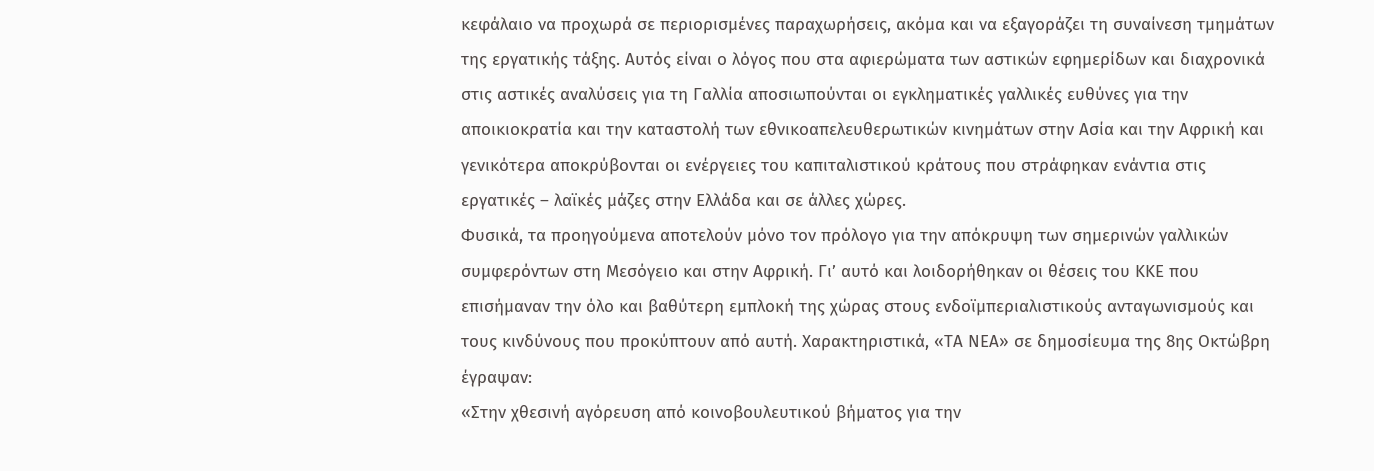κεφάλαιο να προχωρά σε περιορισμένες παραχωρήσεις, ακόμα και να εξαγοράζει τη συναίνεση τμημάτων της εργατικής τάξης. Αυτός είναι ο λόγος που στα αφιερώματα των αστικών εφημερίδων και διαχρονικά στις αστικές αναλύσεις για τη Γαλλία αποσιωπούνται οι εγκληματικές γαλλικές ευθύνες για την αποικιοκρατία και την καταστολή των εθνικοαπελευθερωτικών κινημάτων στην Ασία και την Αφρική και γενικότερα αποκρύβονται οι ενέργειες του καπιταλιστικού κράτους που στράφηκαν ενάντια στις εργατικές – λαϊκές μάζες στην Ελλάδα και σε άλλες χώρες.
Φυσικά, τα προηγούμενα αποτελούν μόνο τον πρόλογο για την απόκρυψη των σημερινών γαλλικών συμφερόντων στη Μεσόγειο και στην Αφρική. Γι’ αυτό και λοιδορήθηκαν οι θέσεις του ΚΚΕ που επισήμαναν την όλο και βαθύτερη εμπλοκή της χώρας στους ενδοϊμπεριαλιστικούς ανταγωνισμούς και τους κινδύνους που προκύπτουν από αυτή. Χαρακτηριστικά, «ΤΑ ΝΕΑ» σε δημοσίευμα της 8ης Οκτώβρη έγραψαν:
«Στην χθεσινή αγόρευση από κοινοβουλευτικού βήματος για την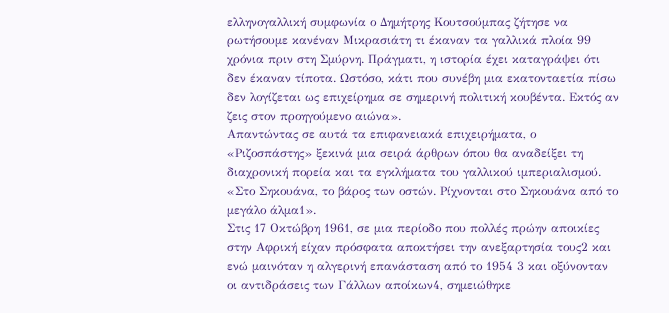ελληνογαλλική συμφωνία ο Δημήτρης Κουτσούμπας ζήτησε να ρωτήσουμε κανέναν Μικρασιάτη τι έκαναν τα γαλλικά πλοία 99 χρόνια πριν στη Σμύρνη. Πράγματι, η ιστορία έχει καταγράψει ότι δεν έκαναν τίποτα. Ωστόσο, κάτι που συνέβη μια εκατονταετία πίσω δεν λογίζεται ως επιχείρημα σε σημερινή πολιτική κουβέντα. Εκτός αν ζεις στον προηγούμενο αιώνα».
Απαντώντας σε αυτά τα επιφανειακά επιχειρήματα, ο «Ριζοσπάστης» ξεκινά μια σειρά άρθρων όπου θα αναδείξει τη διαχρονική πορεία και τα εγκλήματα του γαλλικού ιμπεριαλισμού.
«Στο Σηκουάνα, το βάρος των οστών. Ρίχνονται στο Σηκουάνα από το μεγάλο άλμα1».
Στις 17 Οκτώβρη 1961, σε μια περίοδο που πολλές πρώην αποικίες στην Αφρική είχαν πρόσφατα αποκτήσει την ανεξαρτησία τους2 και ενώ μαινόταν η αλγερινή επανάσταση από το 1954 3 και οξύνονταν οι αντιδράσεις των Γάλλων αποίκων4, σημειώθηκε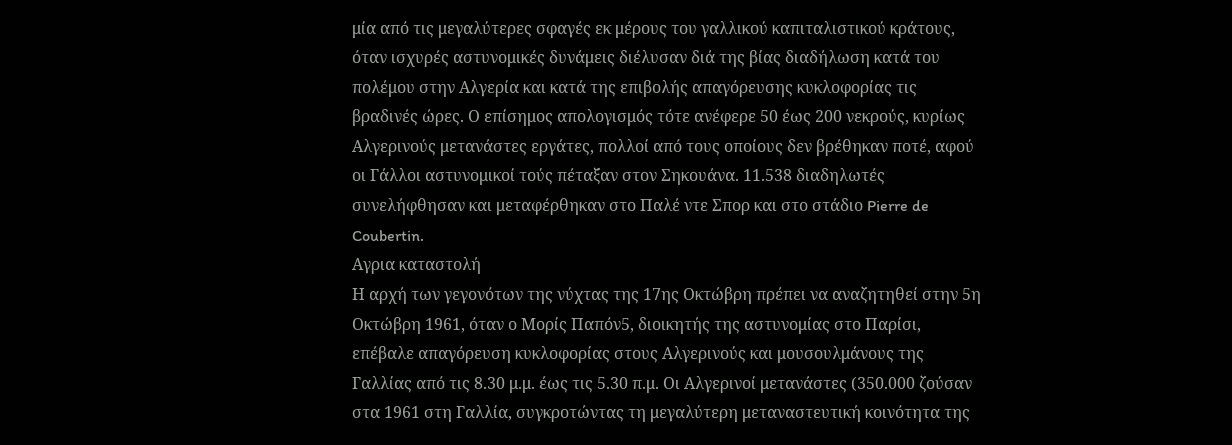μία από τις μεγαλύτερες σφαγές εκ μέρους του γαλλικού καπιταλιστικού κράτους, όταν ισχυρές αστυνομικές δυνάμεις διέλυσαν διά της βίας διαδήλωση κατά του πολέμου στην Αλγερία και κατά της επιβολής απαγόρευσης κυκλοφορίας τις βραδινές ώρες. Ο επίσημος απολογισμός τότε ανέφερε 50 έως 200 νεκρούς, κυρίως Αλγερινούς μετανάστες εργάτες, πολλοί από τους οποίους δεν βρέθηκαν ποτέ, αφού οι Γάλλοι αστυνομικοί τούς πέταξαν στον Σηκουάνα. 11.538 διαδηλωτές συνελήφθησαν και μεταφέρθηκαν στο Παλέ ντε Σπορ και στο στάδιο Pierre de Coubertin.
Αγρια καταστολή
Η αρχή των γεγονότων της νύχτας της 17ης Οκτώβρη πρέπει να αναζητηθεί στην 5η Οκτώβρη 1961, όταν ο Μορίς Παπόν5, διοικητής της αστυνομίας στο Παρίσι, επέβαλε απαγόρευση κυκλοφορίας στους Αλγερινούς και μουσουλμάνους της Γαλλίας από τις 8.30 μ.μ. έως τις 5.30 π.μ. Οι Αλγερινοί μετανάστες (350.000 ζούσαν στα 1961 στη Γαλλία, συγκροτώντας τη μεγαλύτερη μεταναστευτική κοινότητα της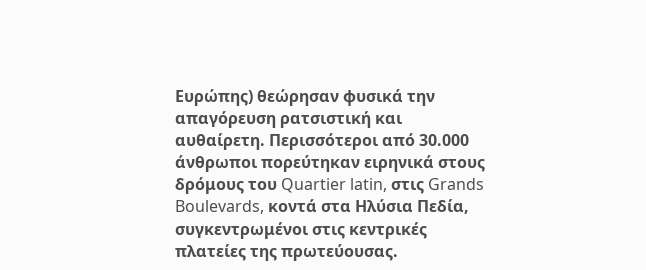Ευρώπης) θεώρησαν φυσικά την απαγόρευση ρατσιστική και αυθαίρετη. Περισσότεροι από 30.000 άνθρωποι πορεύτηκαν ειρηνικά στους δρόμους τoυ Quartier latin, στις Grands Boulevards, κοντά στα Ηλύσια Πεδία, συγκεντρωμένοι στις κεντρικές πλατείες της πρωτεύουσας.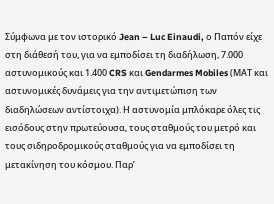Σύμφωνα με τον ιστορικό Jean – Luc Einaudi, ο Παπόν είχε στη διάθεσή του, για να εμποδίσει τη διαδήλωση, 7.000 αστυνομικούς και 1.400 CRS και Gendarmes Mobiles (ΜΑΤ και αστυνομικές δυνάμεις για την αντιμετώπιση των διαδηλώσεων αντίστοιχα). Η αστυνομία μπλόκαρε όλες τις εισόδους στην πρωτεύουσα, τους σταθμούς του μετρό και τους σιδηροδρομικούς σταθμούς για να εμποδίσει τη μετακίνηση του κόσμου. Παρ’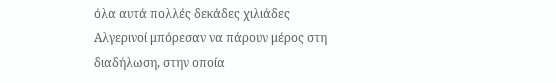όλα αυτά πολλές δεκάδες χιλιάδες Αλγερινοί μπόρεσαν να πάρουν μέρος στη διαδήλωση, στην οποία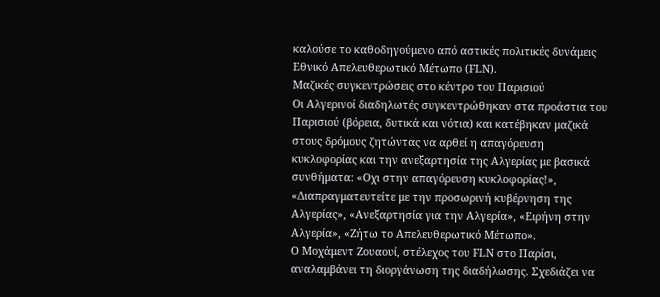καλούσε το καθοδηγούμενο από αστικές πολιτικές δυνάμεις Εθνικό Απελευθερωτικό Μέτωπο (FLN).
Μαζικές συγκεντρώσεις στο κέντρο του Παρισιού
Οι Αλγερινοί διαδηλωτές συγκεντρώθηκαν στα προάστια του Παρισιού (βόρεια, δυτικά και νότια) και κατέβηκαν μαζικά στους δρόμους ζητώντας να αρθεί η απαγόρευση κυκλοφορίας και την ανεξαρτησία της Αλγερίας με βασικά συνθήματα: «Οχι στην απαγόρευση κυκλοφορίας!», «Διαπραγματευτείτε με την προσωρινή κυβέρνηση της Αλγερίας», «Ανεξαρτησία για την Αλγερία», «Ειρήνη στην Αλγερία», «Ζήτω το Απελευθερωτικό Μέτωπο».
Ο Moχάμεντ Ζουαουί, στέλεχος του FLN στο Παρίσι, αναλαμβάνει τη διοργάνωση της διαδήλωσης. Σχεδιάζει να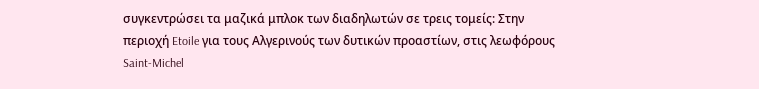συγκεντρώσει τα μαζικά μπλοκ των διαδηλωτών σε τρεις τομείς: Στην περιοχή Etoile για τους Αλγερινούς των δυτικών προαστίων, στις λεωφόρους Saint-Michel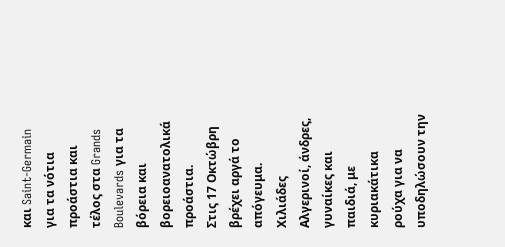και Saint-Germain για τα νότια προάστια και τέλος στα Grands Boulevards για τα βόρεια και βορειοανατολικά προάστια.
Στις 17 Οκτώβρη βρέχει αργά το απόγευμα. Χιλιάδες Αλγερινοί, άνδρες, γυναίκες και παιδιά, με κυριακάτικα ρούχα για να υποδηλώσουν την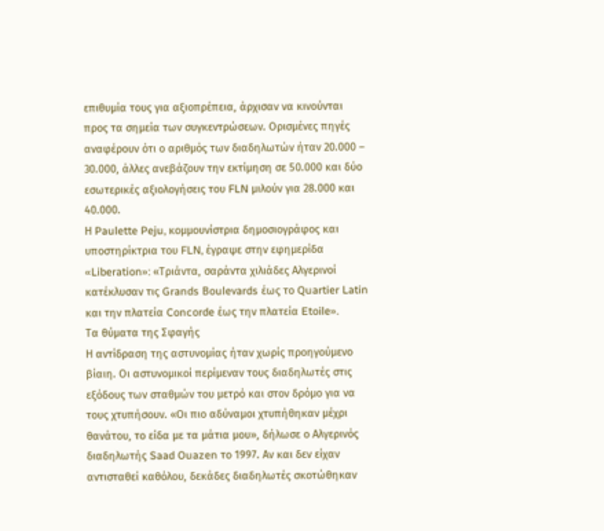επιθυμία τους για αξιοπρέπεια, άρχισαν να κινούνται προς τα σημεία των συγκεντρώσεων. Ορισμένες πηγές αναφέρουν ότι ο αριθμός των διαδηλωτών ήταν 20.000 – 30.000, άλλες ανεβάζουν την εκτίμηση σε 50.000 και δύο εσωτερικές αξιολογήσεις του FLN μιλούν για 28.000 και 40.000.
Η Paulette Peju, κομμουνίστρια δημοσιογράφος και υποστηρίκτρια του FLN, έγραψε στην εφημερίδα «Liberation»: «Τριάντα, σαράντα χιλιάδες Αλγερινοί κατέκλυσαν τις Grands Βoulevards έως το Quartier Latin και την πλατεία Concorde έως την πλατεία Etoile».
Τα θύματα της Σφαγής
Η αντίδραση της αστυνομίας ήταν χωρίς προηγούμενο βίαιη. Οι αστυνομικοί περίμεναν τους διαδηλωτές στις εξόδους των σταθμών του μετρό και στον δρόμο για να τους χτυπήσουν. «Οι πιο αδύναμοι χτυπήθηκαν μέχρι θανάτου, το είδα με τα μάτια μου», δήλωσε ο Αλγερινός διαδηλωτής Saad Ouazen το 1997. Αν και δεν είχαν αντισταθεί καθόλου, δεκάδες διαδηλωτές σκοτώθηκαν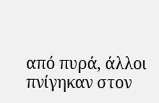από πυρά, άλλοι πνίγηκαν στον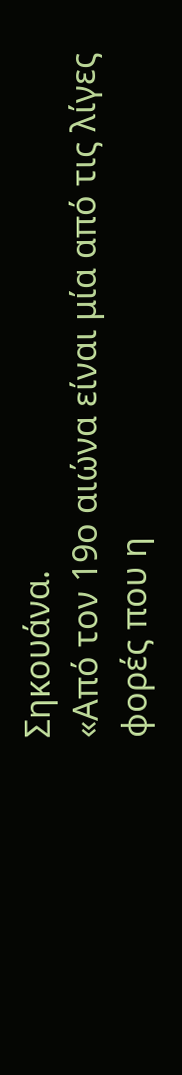Σηκουάνα.
«Από τον 19ο αιώνα είναι μία από τις λίγες φορές που η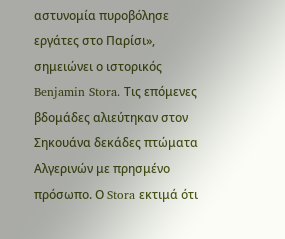αστυνομία πυροβόλησε εργάτες στο Παρίσι», σημειώνει ο ιστορικός Benjamin Stora. Τις επόμενες βδομάδες αλιεύτηκαν στον Σηκουάνα δεκάδες πτώματα Αλγερινών με πρησμένο πρόσωπο. Ο Stora εκτιμά ότι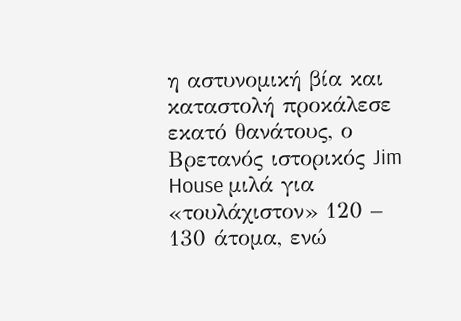η αστυνομική βία και καταστολή προκάλεσε εκατό θανάτους, ο Βρετανός ιστορικός Jim House μιλά για «τουλάχιστον» 120 – 130 άτομα, ενώ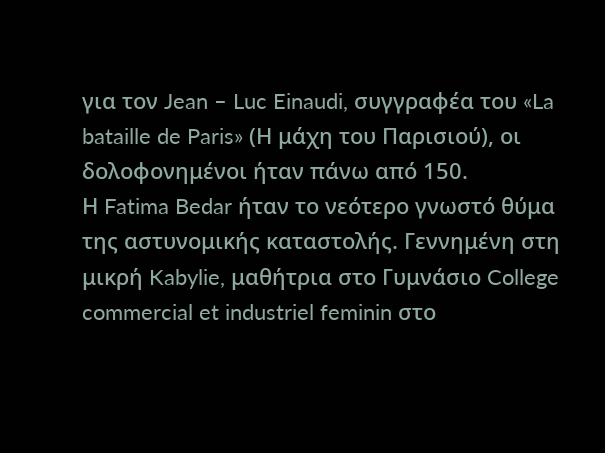για τον Jean – Luc Einaudi, συγγραφέα του «La bataille de Paris» (Η μάχη του Παρισιού), οι δολοφονημένοι ήταν πάνω από 150.
Η Fatima Bedar ήταν το νεότερο γνωστό θύμα της αστυνομικής καταστολής. Γεννημένη στη μικρή Kabylie, μαθήτρια στο Γυμνάσιο College commercial et industriel feminin στο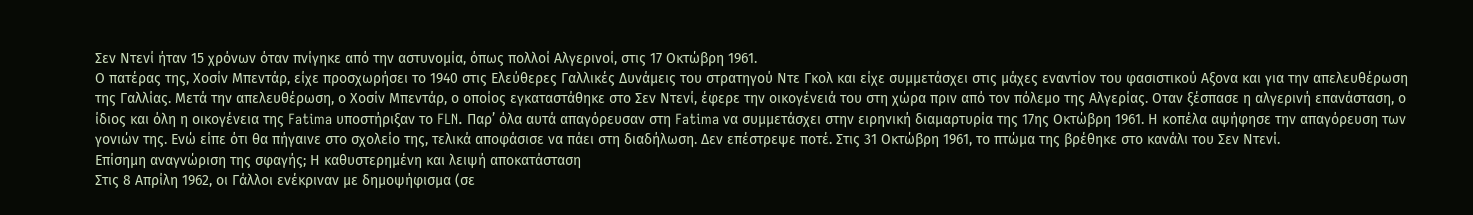Σεν Ντενί ήταν 15 χρόνων όταν πνίγηκε από την αστυνομία, όπως πολλοί Αλγερινοί, στις 17 Οκτώβρη 1961.
Ο πατέρας της, Χοσίν Μπεντάρ, είχε προσχωρήσει το 1940 στις Ελεύθερες Γαλλικές Δυνάμεις του στρατηγού Ντε Γκολ και είχε συμμετάσχει στις μάχες εναντίον του φασιστικού Αξονα και για την απελευθέρωση της Γαλλίας. Μετά την απελευθέρωση, ο Χοσίν Μπεντάρ, ο οποίος εγκαταστάθηκε στο Σεν Ντενί, έφερε την οικογένειά του στη χώρα πριν από τον πόλεμο της Αλγερίας. Οταν ξέσπασε η αλγερινή επανάσταση, ο ίδιος και όλη η οικογένεια της Fatima υποστήριξαν το FLN. Παρ’ όλα αυτά απαγόρευσαν στη Fatima να συμμετάσχει στην ειρηνική διαμαρτυρία της 17ης Οκτώβρη 1961. Η κοπέλα αψήφησε την απαγόρευση των γονιών της. Ενώ είπε ότι θα πήγαινε στο σχολείο της, τελικά αποφάσισε να πάει στη διαδήλωση. Δεν επέστρεψε ποτέ. Στις 31 Οκτώβρη 1961, το πτώμα της βρέθηκε στο κανάλι του Σεν Ντενί.
Επίσημη αναγνώριση της σφαγής; Η καθυστερημένη και λειψή αποκατάσταση
Στις 8 Απρίλη 1962, οι Γάλλοι ενέκριναν με δημοψήφισμα (σε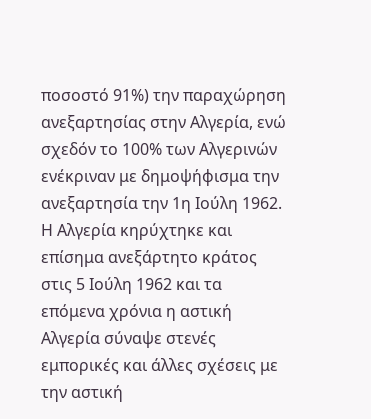ποσοστό 91%) την παραχώρηση ανεξαρτησίας στην Αλγερία, ενώ σχεδόν το 100% των Αλγερινών ενέκριναν με δημοψήφισμα την ανεξαρτησία την 1η Ιούλη 1962. Η Αλγερία κηρύχτηκε και επίσημα ανεξάρτητο κράτος στις 5 Ιούλη 1962 και τα επόμενα χρόνια η αστική Αλγερία σύναψε στενές εμπορικές και άλλες σχέσεις με την αστική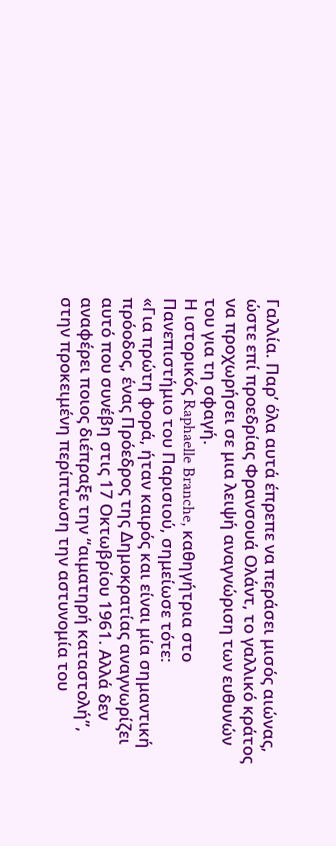Γαλλία. Παρ’ όλα αυτά έπρεπε να περάσει μισός αιώνας, ώστε επί προεδρίας Φρανσουά Ολάντ, το γαλλικό κράτος να προχωρήσει σε μια λειψή αναγνώριση των ευθυνών του για τη σφαγή.
Η ιστορικός Raphaelle Branche, καθηγήτρια στο Πανεπιστήμιο του Παρισιού, σημείωσε τότε:
«Για πρώτη φορά, ήταν καιρός και είναι μία σημαντική πρόοδος, ένας Πρόεδρος της Δημοκρατίας αναγνωρίζει αυτό που συνέβη στις 17 Οκτωβρίου 1961. Αλλά δεν αναφέρει ποιος διέπραξε την “αιματηρή καταστολή”, στην προκειμένη περίπτωση την αστυνομία του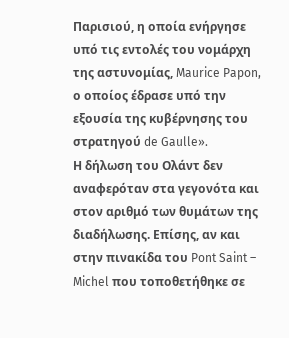Παρισιού, η οποία ενήργησε υπό τις εντολές του νομάρχη της αστυνομίας, Maurice Papon, ο οποίος έδρασε υπό την εξουσία της κυβέρνησης του στρατηγού de Gaulle».
Η δήλωση του Ολάντ δεν αναφερόταν στα γεγονότα και στον αριθμό των θυμάτων της διαδήλωσης. Επίσης, αν και στην πινακίδα του Pont Saint – Michel που τοποθετήθηκε σε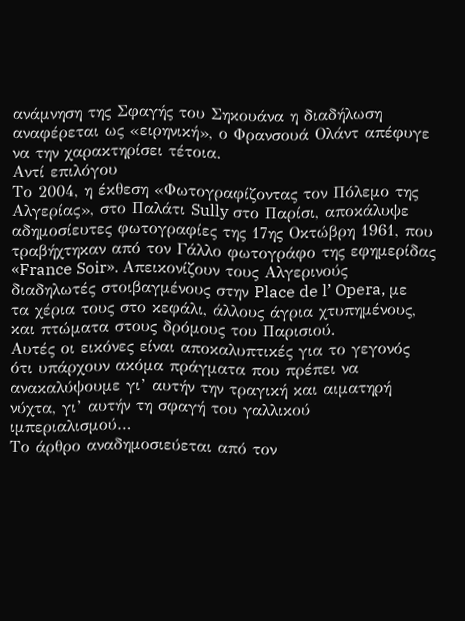ανάμνηση της Σφαγής του Σηκουάνα η διαδήλωση αναφέρεται ως «ειρηνική», ο Φρανσουά Ολάντ απέφυγε να την χαρακτηρίσει τέτοια.
Αντί επιλόγου
Το 2004, η έκθεση «Φωτογραφίζοντας τον Πόλεμο της Αλγερίας», στο Παλάτι Sully στο Παρίσι, αποκάλυψε αδημοσίευτες φωτογραφίες της 17ης Οκτώβρη 1961, που τραβήχτηκαν από τον Γάλλο φωτογράφο της εφημερίδας «France Soir». Απεικονίζουν τους Αλγερινούς διαδηλωτές στοιβαγμένους στην Place de l’ Opera, με τα χέρια τους στο κεφάλι, άλλους άγρια χτυπημένους, και πτώματα στους δρόμους του Παρισιού.
Αυτές οι εικόνες είναι αποκαλυπτικές για το γεγονός ότι υπάρχουν ακόμα πράγματα που πρέπει να ανακαλύψουμε γι’ αυτήν την τραγική και αιματηρή νύχτα, γι’ αυτήν τη σφαγή του γαλλικού ιμπεριαλισμού…
Το άρθρο αναδημοσιεύεται από τον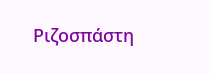Ριζοσπάστη